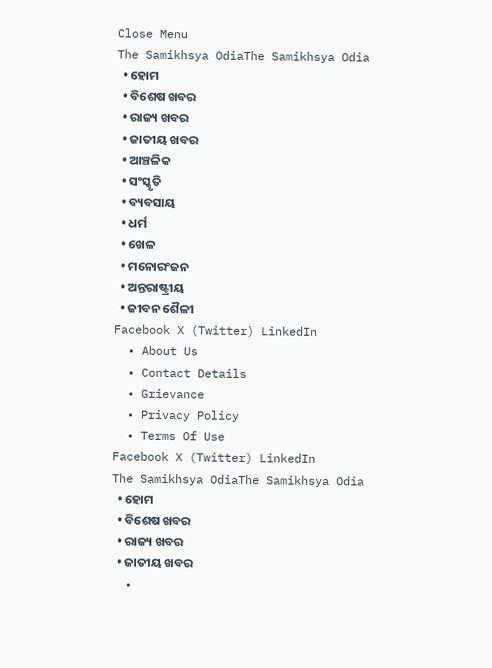Close Menu
The Samikhsya OdiaThe Samikhsya Odia
  • ହୋମ
  • ବିଶେଷ ଖବର
  • ରାଜ୍ୟ ଖବର
  • ଜାତୀୟ ଖବର
  • ଆଞ୍ଚଳିକ
  • ସଂସ୍କୃତି
  • ବ୍ୟବସାୟ
  • ଧର୍ମ
  • ଖେଳ
  • ମନୋରଂଜନ
  • ଅନ୍ତରାଷ୍ଟ୍ରୀୟ
  • ଜୀବନ ଶୈଳୀ
Facebook X (Twitter) LinkedIn
  • About Us
  • Contact Details
  • Grievance
  • Privacy Policy
  • Terms Of Use
Facebook X (Twitter) LinkedIn
The Samikhsya OdiaThe Samikhsya Odia
  • ହୋମ
  • ବିଶେଷ ଖବର
  • ରାଜ୍ୟ ଖବର
  • ଜାତୀୟ ଖବର
  •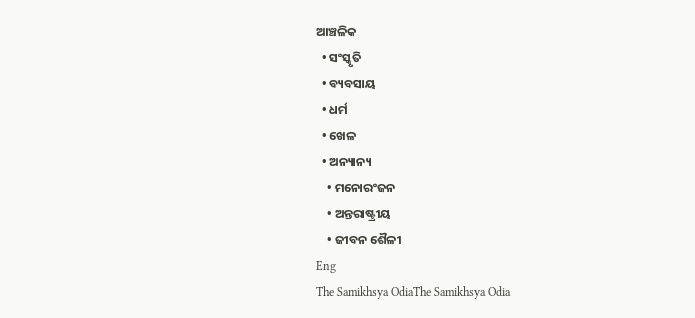ଆଞ୍ଚଳିକ
  • ସଂସ୍କୃତି
  • ବ୍ୟବସାୟ
  • ଧର୍ମ
  • ଖେଳ
  • ଅନ୍ୟାନ୍ୟ
    • ମନୋରଂଜନ
    • ଅନ୍ତରାଷ୍ଟ୍ରୀୟ
    • ଜୀବନ ଶୈଳୀ
Eng
The Samikhsya OdiaThe Samikhsya Odia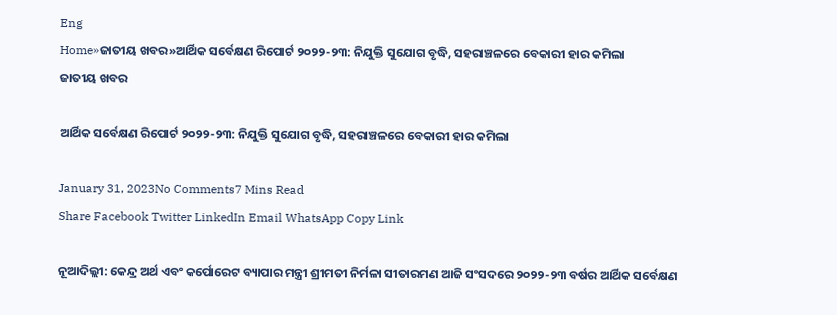Eng
Home»ଜାତୀୟ ଖବର»ଆର୍ଥିକ ସର୍ବେକ୍ଷଣ ରିପୋର୍ଟ ୨୦୨୨-୨୩: ନିଯୁକ୍ତି ସୁଯୋଗ ବୃଦ୍ଧି, ସହରାଞ୍ଚଳରେ ବେକାରୀ ହାର କମିଲା
ଜାତୀୟ ଖବର

ଆର୍ଥିକ ସର୍ବେକ୍ଷଣ ରିପୋର୍ଟ ୨୦୨୨-୨୩: ନିଯୁକ୍ତି ସୁଯୋଗ ବୃଦ୍ଧି, ସହରାଞ୍ଚଳରେ ବେକାରୀ ହାର କମିଲା

January 31, 2023No Comments7 Mins Read
Share Facebook Twitter LinkedIn Email WhatsApp Copy Link

ନୂଆଦିଲ୍ଲୀ: କେନ୍ଦ୍ର ଅର୍ଥ ଏବଂ କର୍ପୋରେଟ ବ୍ୟାପାର ମନ୍ତ୍ରୀ ଶ୍ରୀମତୀ ନିର୍ମଳା ସୀତାରମଣ ଆଜି ସଂସଦରେ ୨୦୨୨-୨୩ ବର୍ଷର ଆର୍ଥିକ ସର୍ବେକ୍ଷଣ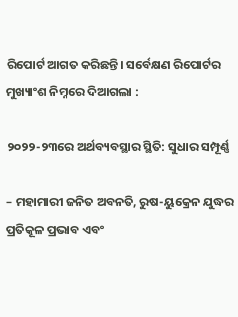ରିପୋର୍ଟ ଆଗତ କରିଛନ୍ତି। ସର୍ବେକ୍ଷଣ ରିପୋର୍ଟର ମୁଖ୍ୟାଂଶ ନିମ୍ନରେ ଦିଆଗଲା :

୨୦୨୨-୨୩ରେ ଅର୍ଥବ୍ୟବସ୍ଥାର ସ୍ଥିତି: ସୁଧାର ସମ୍ପୂର୍ଣ୍ଣ

– ମହାମାରୀ ଜନିତ ଅବନତି, ରୁଷ-ୟୁକ୍ରେନ ଯୁଦ୍ଧର ପ୍ରତିକୂଳ ପ୍ରଭାବ ଏବଂ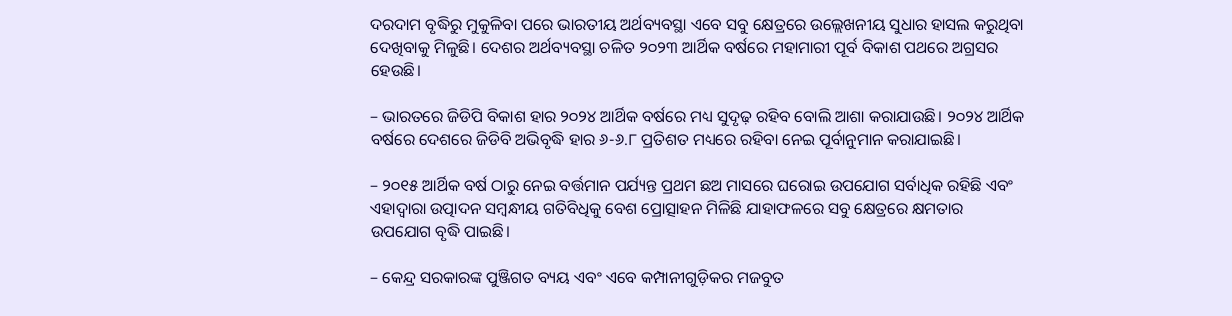ଦରଦାମ ବୃଦ୍ଧିରୁ ମୁକୁଳିବା ପରେ ଭାରତୀୟ ଅର୍ଥବ୍ୟବସ୍ଥା ଏବେ ସବୁ କ୍ଷେତ୍ରରେ ଉଲ୍ଲେଖନୀୟ ସୁଧାର ହାସଲ କରୁଥିବା ଦେଖିବାକୁ ମିଳୁଛି। ଦେଶର ଅର୍ଥବ୍ୟବସ୍ଥା ଚଳିତ ୨୦୨୩ ଆର୍ଥିକ ବର୍ଷରେ ମହାମାରୀ ପୂର୍ବ ବିକାଶ ପଥରେ ଅଗ୍ରସର ହେଉଛି।

– ଭାରତରେ ଜିଡିପି ବିକାଶ ହାର ୨୦୨୪ ଆର୍ଥିକ ବର୍ଷରେ ମଧ୍ୟ ସୁଦୃଢ଼ ରହିବ ବୋଲି ଆଶା କରାଯାଉଛି। ୨୦୨୪ ଆର୍ଥିକ ବର୍ଷରେ ଦେଶରେ ଜିଡିବି ଅଭିବୃଦ୍ଧି ହାର ୬-୬.୮ ପ୍ରତିଶତ ମଧ୍ୟରେ ରହିବା ନେଇ ପୂର୍ବାନୁମାନ କରାଯାଇଛି।

– ୨୦୧୫ ଆର୍ଥିକ ବର୍ଷ ଠାରୁ ନେଇ ବର୍ତ୍ତମାନ ପର୍ଯ୍ୟନ୍ତ ପ୍ରଥମ ଛଅ ମାସରେ ଘରୋଇ ଉପଯୋଗ ସର୍ବାଧିକ ରହିଛି ଏବଂ ଏହାଦ୍ୱାରା ଉତ୍ପାଦନ ସମ୍ବନ୍ଧୀୟ ଗତିବିଧିକୁ ବେଶ ପ୍ରୋତ୍ସାହନ ମିଳିଛି ଯାହାଫଳରେ ସବୁ କ୍ଷେତ୍ରରେ କ୍ଷମତାର ଉପଯୋଗ ବୃଦ୍ଧି ପାଇଛି।

– କେନ୍ଦ୍ର ସରକାରଙ୍କ ପୁଞ୍ଜିଗତ ବ୍ୟୟ ଏବଂ ଏବେ କମ୍ପାନୀଗୁଡ଼ିକର ମଜବୁତ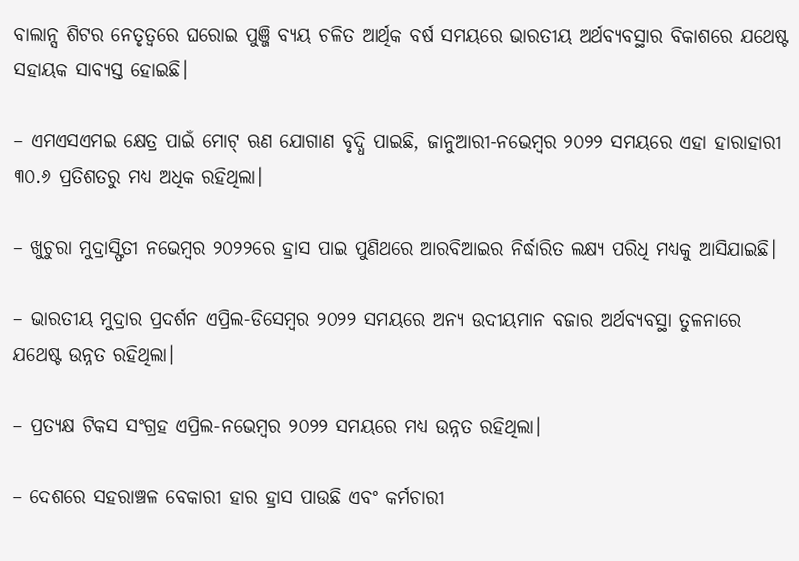ବାଲାନ୍ସ ଶିଟର ନେତୃତ୍ୱରେ ଘରୋଇ ପୁଞ୍ଜି ବ୍ୟୟ ଚଳିତ ଆର୍ଥିକ ବର୍ଷ ସମୟରେ ଭାରତୀୟ ଅର୍ଥବ୍ୟବସ୍ଥାର ବିକାଶରେ ଯଥେଷ୍ଟ ସହାୟକ ସାବ୍ୟସ୍ତ ହୋଇଛି।

– ଏମଏସଏମଇ କ୍ଷେତ୍ର ପାଇଁ ମୋଟ୍‌ ଋଣ ଯୋଗାଣ ବୃଦ୍ଧି ପାଇଛି, ଜାନୁଆରୀ-ନଭେମ୍ବର ୨୦୨୨ ସମୟରେ ଏହା ହାରାହାରୀ ୩୦.୬ ପ୍ରତିଶତରୁ ମଧ୍ୟ ଅଧିକ ରହିଥିଲା।

– ଖୁଚୁରା ମୁଦ୍ରାସ୍ଫିତୀ ନଭେମ୍ବର ୨୦୨୨ରେ ହ୍ରାସ ପାଇ ପୁଣିଥରେ ଆରବିଆଇର ନିର୍ଦ୍ଧାରିତ ଲକ୍ଷ୍ୟ ପରିଧି ମଧ୍ୟକୁ ଆସିଯାଇଛି।

– ଭାରତୀୟ ମୁଦ୍ରାର ପ୍ରଦର୍ଶନ ଏପ୍ରିଲ-ଡିସେମ୍ବର ୨୦୨୨ ସମୟରେ ଅନ୍ୟ ଉଦୀୟମାନ ବଜାର ଅର୍ଥବ୍ୟବସ୍ଥା ତୁଳନାରେ ଯଥେଷ୍ଟ ଉନ୍ନତ ରହିଥିଲା।

– ପ୍ରତ୍ୟକ୍ଷ ଟିକସ ସଂଗ୍ରହ ଏପ୍ରିଲ-ନଭେମ୍ବର ୨୦୨୨ ସମୟରେ ମଧ୍ୟ ଉନ୍ନତ ରହିଥିଲା।

– ଦେଶରେ ସହରାଞ୍ଚଳ ବେକାରୀ ହାର ହ୍ରାସ ପାଉଛି ଏବଂ କର୍ମଚାରୀ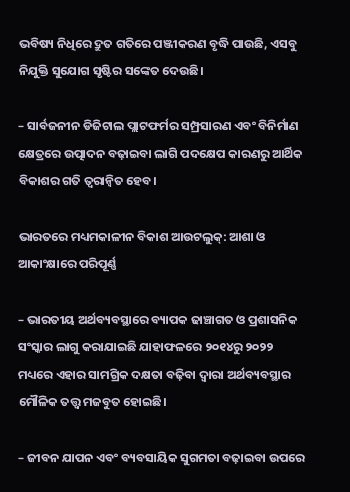ଭବିଷ୍ୟ ନିଧିରେ ଦ୍ରୁତ ଗତିରେ ପଞ୍ଜୀକରଣ ବୃଦ୍ଧି ପାଉଛି, ଏସବୁ ନିଯୁକ୍ତି ସୁଯୋଗ ସୃଷ୍ଟିର ସଙ୍କେତ ଦେଉଛି।

– ସାର୍ବଜନୀନ ଡିଜିଟାଲ ପ୍ଲାଟଫର୍ମର ସମ୍ପ୍ରସାରଣ ଏବଂ ବିନିର୍ମାଣ କ୍ଷେତ୍ରରେ ଉତ୍ପାଦନ ବଢ଼ାଇବା ଲାଗି ପଦକ୍ଷେପ କାରଣରୁ ଆର୍ଥିକ ବିକାଶର ଗତି ତ୍ୱରାନ୍ୱିତ ହେବ।

ଭାରତରେ ମଧ୍ୟମକାଳୀନ ବିକାଶ ଆଉଟଲୁକ୍‌: ଆଶା ଓ ଆକାଂକ୍ଷାରେ ପରିପୂର୍ଣ୍ଣ

– ଭାରତୀୟ ଅର୍ଥବ୍ୟବସ୍ଥାରେ ବ୍ୟାପକ ଢାଞ୍ଚାଗତ ଓ ପ୍ରଶାସନିକ ସଂସ୍କାର ଲାଗୁ କରାଯାଇଛି ଯାହାଫଳରେ ୨୦୧୪ରୁ ୨୦୨୨ ମଧ୍ୟରେ ଏହାର ସାମଗ୍ରିକ ଦକ୍ଷତା ବଢ଼ିବା ଦ୍ୱାରା ଅର୍ଥବ୍ୟବସ୍ଥାର ମୌଳିକ ତତ୍ତ୍ୱ ମଜବୁତ ହୋଇଛି।

– ଜୀବନ ଯାପନ ଏବଂ ବ୍ୟବସାୟିକ ସୁଗମତା ବଢ଼ାଇବା ଉପରେ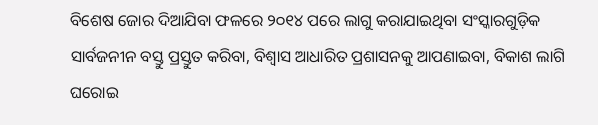ବିଶେଷ ଜୋର ଦିଆଯିବା ଫଳରେ ୨୦୧୪ ପରେ ଲାଗୁ କରାଯାଇଥିବା ସଂସ୍କାରଗୁଡ଼ିକ ସାର୍ବଜନୀନ ବସ୍ତୁ ପ୍ରସ୍ତୁତ କରିବା, ବିଶ୍ୱାସ ଆଧାରିତ ପ୍ରଶାସନକୁ ଆପଣାଇବା, ବିକାଶ ଲାଗି ଘରୋଇ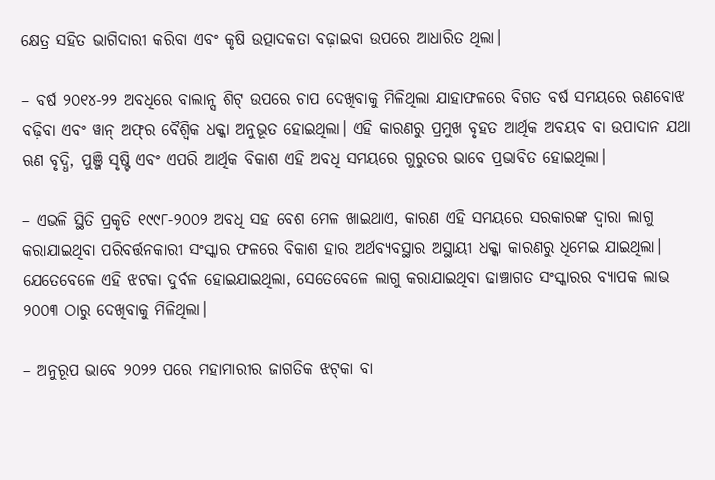କ୍ଷେତ୍ର ସହିତ ଭାଗିଦାରୀ କରିବା ଏବଂ କୃଷି ଉତ୍ପାଦକତା ବଢ଼ାଇବା ଉପରେ ଆଧାରିତ ଥିଲା।

– ବର୍ଷ ୨୦୧୪-୨୨ ଅବଧିରେ ବାଲାନ୍ସ ଶିଟ୍‌ ଉପରେ ଚାପ ଦେଖିବାକୁ ମିଳିଥିଲା ଯାହାଫଳରେ ବିଗତ ବର୍ଷ ସମୟରେ ଋଣବୋଝ ବଢ଼ିବା ଏବଂ ୱାନ୍‌ ଅଫ୍‌ର ବୈଶ୍ବିକ ଧକ୍କା ଅନୁଭୂତ ହୋଇଥିଲା। ଏହି କାରଣରୁ ପ୍ରମୁଖ ବୃହତ ଆର୍ଥିକ ଅବୟବ ବା ଉପାଦାନ ଯଥା ଋଣ ବୃଦ୍ଧି, ପୁଞ୍ଜି ସୃଷ୍ଟି ଏବଂ ଏପରି ଆର୍ଥିକ ବିକାଶ ଏହି ଅବଧି ସମୟରେ ଗୁରୁତର ଭାବେ ପ୍ରଭାବିତ ହୋଇଥିଲା।

– ଏଭଳି ସ୍ଥିତି ପ୍ରକୃତି ୧୯୯୮-୨୦୦୨ ଅବଧି ସହ ବେଶ ମେଳ ଖାଇଥାଏ, କାରଣ ଏହି ସମୟରେ ସରକାରଙ୍କ ଦ୍ୱାରା ଲାଗୁ କରାଯାଇଥିବା ପରିବର୍ତ୍ତନକାରୀ ସଂସ୍କାର ଫଳରେ ବିକାଶ ହାର ଅର୍ଥବ୍ୟବସ୍ଥାର ଅସ୍ଥାୟୀ ଧକ୍କା କାରଣରୁ ଧିମେଇ ଯାଇଥିଲା। ଯେତେବେଳେ ଏହି ଝଟକା ଦୁର୍ବଳ ହୋଇଯାଇଥିଲା, ସେତେବେଳେ ଲାଗୁ କରାଯାଇଥିବା ଢାଞ୍ଚାଗତ ସଂସ୍କାରର ବ୍ୟାପକ ଲାଭ ୨୦୦୩ ଠାରୁ ଦେଖିବାକୁ ମିଳିଥିଲା।

– ଅନୁରୂପ ଭାବେ ୨୦୨୨ ପରେ ମହାମାରୀର ଜାଗତିକ ଝଟ୍‌କା ବା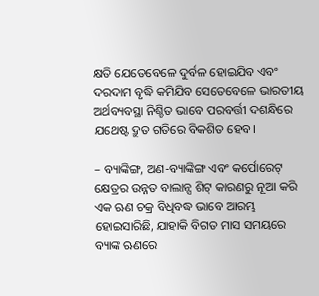କ୍ଷତି ଯେତେବେଳେ ଦୁର୍ବଳ ହୋଇଯିବ ଏବଂ ଦରଦାମ ବୃଦ୍ଧି କମିଯିବ ସେତେବେଳେ ଭାରତୀୟ ଅର୍ଥବ୍ୟବସ୍ଥା ନିଶ୍ଚିତ ଭାବେ ପରବର୍ତ୍ତୀ ଦଶନ୍ଧିରେ ଯଥେଷ୍ଟ ଦ୍ରୁତ ଗତିରେ ବିକଶିତ ହେବ।

– ବ୍ୟାଙ୍କିଙ୍ଗ, ଅଣ-ବ୍ୟାଙ୍କିଙ୍ଗ ଏବଂ କର୍ପୋରେଟ୍ କ୍ଷେତ୍ରର ଉନ୍ନତ ବାଲାନ୍ସ ଶିଟ୍‌ କାରଣରୁ ନୂଆ କରି ଏକ ଋଣ ଚକ୍ର ବିଧିବଦ୍ଧ ଭାବେ ଆରମ୍ଭ ହୋଇସାରିଛି, ଯାହାକି ବିଗତ ମାସ ସମୟରେ ବ୍ୟାଙ୍କ ଋଣରେ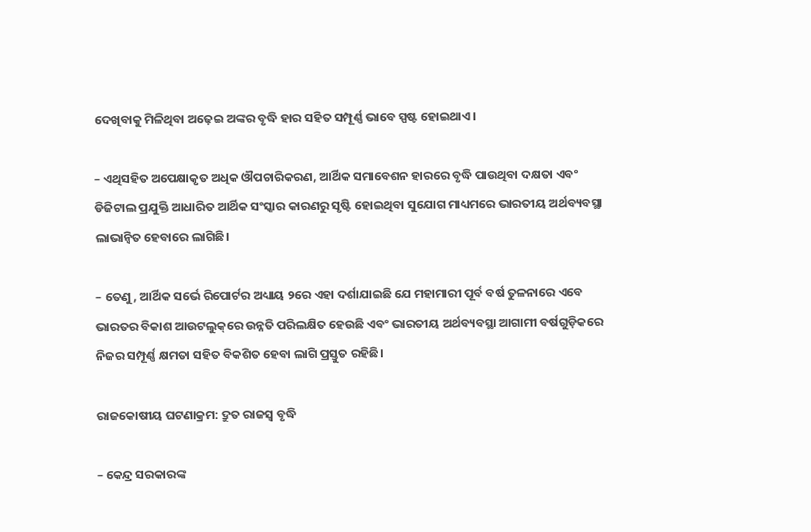ଦେଖିବାକୁ ମିଳିଥିବା ଅଢ଼େଇ ଅଙ୍କର ବୃଦ୍ଧି ହାର ସହିତ ସମ୍ପୂର୍ଣ୍ଣ ଭାବେ ସ୍ପଷ୍ଟ ହୋଇଥାଏ।

– ଏଥିସହିତ ଅପେକ୍ଷାକୃତ ଅଧିକ ଔପଚାରିକରଣ, ଆର୍ଥିକ ସମାବେଶନ ହାରରେ ବୃଦ୍ଧି ପାଉଥିବା ଦକ୍ଷତା ଏବଂ ଡିଜିଟାଲ ପ୍ରଯୁକ୍ତି ଆଧାରିତ ଆର୍ଥିକ ସଂସ୍କାର କାରଣରୁ ସୃଷ୍ଟି ହୋଇଥିବା ସୁଯୋଗ ମାଧ୍ୟମରେ ଭାରତୀୟ ଅର୍ଥବ୍ୟବସ୍ଥା ଲାଭାନ୍ୱିତ ହେବାରେ ଲାଗିଛି।

– ତେଣୁ, ଆର୍ଥିକ ସର୍ଭେ ରିପୋର୍ଟର ଅଧ୍ୟାୟ ୨ରେ ଏହା ଦର୍ଶାଯାଇଛି ଯେ ମହାମାରୀ ପୂର୍ବ ବର୍ଷ ତୁଳନାରେ ଏବେ ଭାରତର ବିକାଶ ଆଉଟଲୁକ୍‌ରେ ଉନ୍ନତି ପରିଲକ୍ଷିତ ହେଉଛି ଏବଂ ଭାରତୀୟ ଅର୍ଥବ୍ୟବସ୍ଥା ଆଗାମୀ ବର୍ଷଗୁଡ଼ିକରେ ନିଜର ସମ୍ପୂର୍ଣ୍ଣ କ୍ଷମତା ସହିତ ବିକଶିତ ହେବା ଲାଗି ପ୍ରସ୍ତୁତ ରହିଛି।

ରାଜକୋଷୀୟ ଘଟଣାକ୍ରମ: ଦ୍ରୁତ ରାଜସ୍ୱ ବୃଦ୍ଧି

– କେନ୍ଦ୍ର ସରକାରଙ୍କ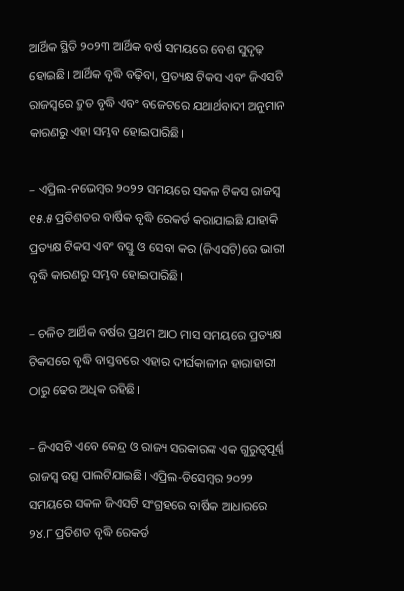ଆର୍ଥିକ ସ୍ଥିତି ୨୦୨୩ ଆର୍ଥିକ ବର୍ଷ ସମୟରେ ବେଶ ସୁଦୃଢ଼ ହୋଇଛି। ଆର୍ଥିକ ବୃଦ୍ଧି ବଢ଼ିବା, ପ୍ରତ୍ୟକ୍ଷ ଟିକସ ଏବଂ ଜିଏସଟି ରାଜସ୍ୱରେ ଦ୍ରୁତ ବୃଦ୍ଧି ଏବଂ ବଜେଟରେ ଯଥାର୍ଥବାଦୀ ଅନୁମାନ କାରଣରୁ ଏହା ସମ୍ଭବ ହୋଇପାରିଛି।

– ଏପ୍ରିଲ-ନଭେମ୍ବର ୨୦୨୨ ସମୟରେ ସକଳ ଟିକସ ରାଜସ୍ୱ ୧୫.୫ ପ୍ରତିଶତର ବାର୍ଷିକ ବୃଦ୍ଧି ରେକର୍ଡ କରାଯାଇଛି ଯାହାକି ପ୍ରତ୍ୟକ୍ଷ ଟିକସ ଏବଂ ବସ୍ତୁ ଓ ସେବା କର (ଜିଏସଟି)ରେ ଭାରୀ ବୃଦ୍ଧି କାରଣରୁ ସମ୍ଭବ ହୋଇପାରିଛି।

– ଚଳିତ ଆର୍ଥିକ ବର୍ଷର ପ୍ରଥମ ଆଠ ମାସ ସମୟରେ ପ୍ରତ୍ୟକ୍ଷ ଟିକସରେ ବୃଦ୍ଧି ବାସ୍ତବରେ ଏହାର ଦୀର୍ଘକାଳୀନ ହାରାହାରୀ ଠାରୁ ଢେର ଅଧିକ ରହିଛି।

– ଜିଏସଟି ଏବେ କେନ୍ଦ୍ର ଓ ରାଜ୍ୟ ସରକାରଙ୍କ ଏକ ଗୁରୁତ୍ୱପୂର୍ଣ୍ଣ ରାଜସ୍ୱ ଉତ୍ସ ପାଲଟିଯାଇଛି। ଏପ୍ରିଲ-ଡିସେମ୍ବର ୨୦୨୨ ସମୟରେ ସକଳ ଜିଏସଟି ସଂଗ୍ରହରେ ବାର୍ଷିକ ଆଧାରରେ ୨୪.୮ ପ୍ରତିଶତ ବୃଦ୍ଧି ରେକର୍ଡ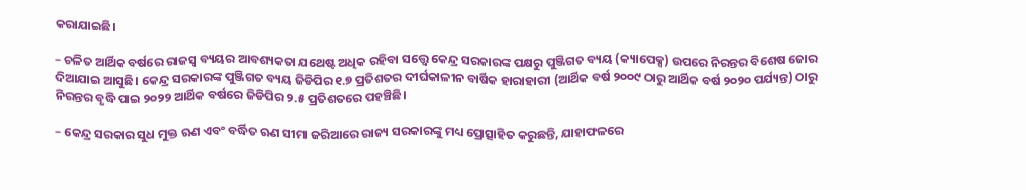କରାଯାଇଛି।

– ଚଳିତ ଆର୍ଥିକ ବର୍ଷରେ ରାଜସ୍ୱ ବ୍ୟୟର ଆବଶ୍ୟକତା ଯଥେଷ୍ଟ ଅଧିକ ରହିବା ସତ୍ତ୍ୱେ କେନ୍ଦ୍ର ସରକାରଙ୍କ ପକ୍ଷରୁ ପୁଞ୍ଜିଗତ ବ୍ୟୟ (କ୍ୟାପେକ୍ସ) ଉପରେ ନିରନ୍ତର ବିଶେଷ ଜୋର ଦିଆଯାଇ ଆସୁଛି। କେନ୍ଦ୍ର ସରକାରଙ୍କ ପୁଞ୍ଜିଗତ ବ୍ୟୟ ଜିଡିପିର ୧.୭ ପ୍ରତିଶତର ଦୀର୍ଘକାଳୀନ ବାର୍ଷିକ ହାରାହାରୀ (ଆର୍ଥିକ ବର୍ଷ ୨୦୦୯ ଠାରୁ ଆର୍ଥିକ ବର୍ଷ ୨୦୨୦ ପର୍ଯ୍ୟନ୍ତ) ଠାରୁ ନିରନ୍ତର ବୃଦ୍ଧି ପାଇ ୨୦୨୨ ଆର୍ଥିକ ବର୍ଷରେ ଜିଡିପିର ୨.୫ ପ୍ରତିଶତରେ ପହଞ୍ଚିଛି।

– କେନ୍ଦ୍ର ସରକାର ସୁଧ ମୁକ୍ତ ଋଣ ଏବଂ ବର୍ଦ୍ଧିତ ଋଣ ସୀମା ଜରିଆରେ ରାଜ୍ୟ ସରକାରଙ୍କୁ ମଧ୍ୟ ପ୍ରୋତ୍ସାହିତ କରୁଛନ୍ତି, ଯାହାଫଳରେ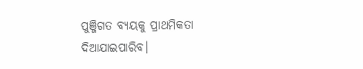ପୁଞ୍ଜିଗତ ବ୍ୟୟକୁ ପ୍ରାଥମିକତା ଦିଆଯାଇପାରିବ।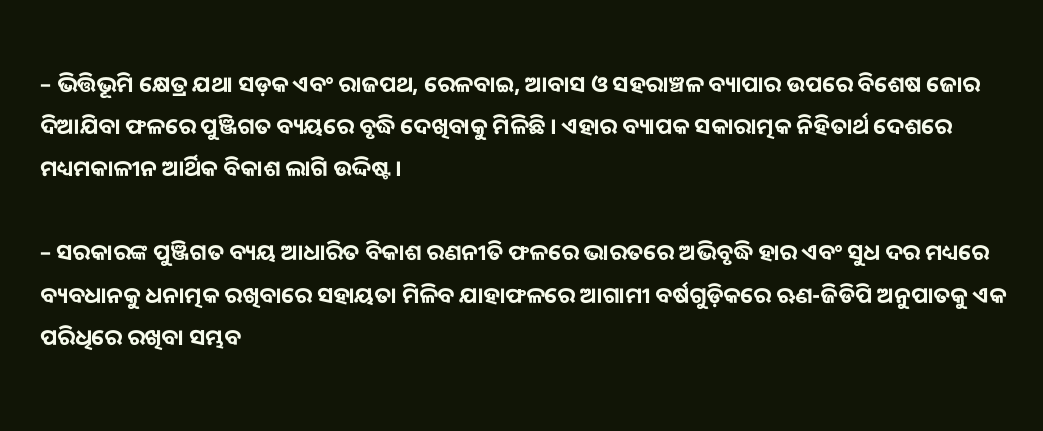– ଭିତ୍ତିଭୂମି କ୍ଷେତ୍ର ଯଥା ସଡ଼କ ଏବଂ ରାଜପଥ, ରେଳବାଇ, ଆବାସ ଓ ସହରାଞ୍ଚଳ ବ୍ୟାପାର ଉପରେ ବିଶେଷ ଜୋର ଦିଆଯିବା ଫଳରେ ପୁଞ୍ଜିଗତ ବ୍ୟୟରେ ବୃଦ୍ଧି ଦେଖିବାକୁ ମିଳିଛି । ଏହାର ବ୍ୟାପକ ସକାରାତ୍ମକ ନିହିତାର୍ଥ ଦେଶରେ ମଧ୍ୟମକାଳୀନ ଆର୍ଥିକ ବିକାଶ ଲାଗି ଉଦ୍ଦିଷ୍ଟ।

– ସରକାରଙ୍କ ପୁଞ୍ଜିଗତ ବ୍ୟୟ ଆଧାରିତ ବିକାଶ ରଣନୀତି ଫଳରେ ଭାରତରେ ଅଭିବୃଦ୍ଧି ହାର ଏବଂ ସୁଧ ଦର ମଧ୍ୟରେ ବ୍ୟବଧାନକୁ ଧନାତ୍ମକ ରଖିବାରେ ସହାୟତା ମିଳିବ ଯାହାଫଳରେ ଆଗାମୀ ବର୍ଷଗୁଡ଼ିକରେ ଋଣ-ଜିଡିପି ଅନୁପାତକୁ ଏକ ପରିଧିରେ ରଖିବା ସମ୍ଭବ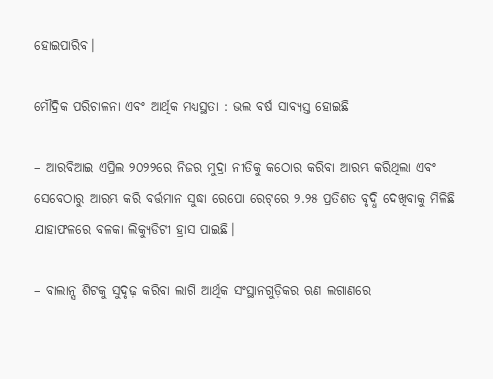ହୋଇପାରିବ।

ମୌଦ୍ରିକ ପରିଚାଳନା ଏବଂ ଆର୍ଥିକ ମଧ୍ୟସ୍ଥତା : ଭଲ ବର୍ଷ ସାବ୍ୟସ୍ତ ହୋଇଛି

– ଆରବିଆଇ ଏପ୍ରିଲ ୨୦୨୨ରେ ନିଜର ମୁଦ୍ରା ନୀତିକୁ କଠୋର କରିବା ଆରମ୍ଭ କରିଥିଲା ଏବଂ ସେବେଠାରୁ ଆରମ୍ଭ କରି ବର୍ତ୍ତମାନ ସୁଦ୍ଧା ରେପୋ ରେଟ୍‌ରେ ୨.୨୫ ପ୍ରତିଶତ ବୃଦ୍ଧି ଦେଖିବାକୁ ମିଳିଛି ଯାହାଫଳରେ ବଳକା ଲିକ୍ୟୁଡିଟୀ ହ୍ରାସ ପାଇଛି।

– ବାଲାନ୍ସ ଶିଟକୁ ସୁଦୃଢ଼ କରିବା ଲାଗି ଆର୍ଥିକ ସଂସ୍ଥାନଗୁଡ଼ିକର ଋଣ ଲଗାଣରେ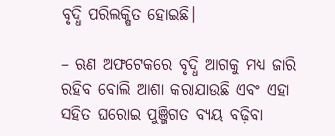ବୃଦ୍ଧି ପରିଲକ୍ଷିତ ହୋଇଛି।

– ଋଣ ଅଫଟେକରେ ବୃଦ୍ଧି ଆଗକୁ ମଧ୍ୟ ଜାରି ରହିବ ବୋଲି ଆଶା କରାଯାଉଛି ଏବଂ ଏହା ସହିତ ଘରୋଇ ପୁଞ୍ଜିଗତ ବ୍ୟୟ ବଢ଼ିବା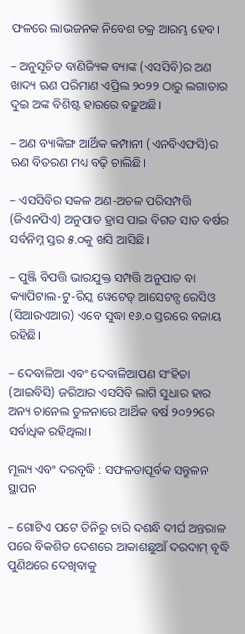ଫଳରେ ଲାଭଜନକ ନିବେଶ ଚକ୍ର ଆରମ୍ଭ ହେବ।

– ଅନୁସୂଚିତ ବାଣିଜ୍ୟିକ ବ୍ୟାଙ୍କ (ଏସସିବି)ର ଅଣ ଖାଦ୍ୟ ଋଣ ପରିମାଣ ଏପ୍ରିଲ ୨୦୨୨ ଠାରୁ ଲଗାତାର ଦୁଇ ଅଙ୍କ ବିଶିଷ୍ଟ ହାରରେ ବଢ଼ୁଅଛି।

– ଅଣ ବ୍ୟାଙ୍କିଙ୍ଗ ଆର୍ଥିକ କମ୍ପାନୀ (ଏନବିଏଫସି)ର ଋଣ ବିତରଣ ମଧ୍ୟ ବଢ଼ି ଚାଲିଛି।

– ଏସସିବିର ସକଳ ଅଣ-ଅଚଳ ପରିସମ୍ପତ୍ତି (ଜିଏନପିଏ) ଅନୁପାତ ହ୍ରାସ ପାଇ ବିଗତ ସାତ ବର୍ଷର ସର୍ବନିମ୍ନ ସ୍ତର ୫.୦କୁ ଖସି ଆସିଛି।

– ପୁଞ୍ଜି ବିପତ୍ତି ଭାରଯୁକ୍ତ ସମ୍ପତ୍ତି ଅନୁପାତ ବା କ୍ୟାପିଟାଲ-ଟୁ-ରିସ୍କ ୱେଟେଡ୍‌ ଆସେଟନ୍ସ ରେସିଓ (ସିଆରଏଆର) ଏବେ ସୁଦ୍ଧା ୧୬.୦ ସ୍ତରରେ ବଜାୟ ରହିଛି।

– ଦେବାଳିଆ ଏବଂ ଦେବାଳିଆପଣ ସଂହିତା (ଆଇବିସି) ଜରିଆର ଏସସିବି ଲାଗି ସୁଧାର ହାର ଅନ୍ୟ ଚାନେଲ ତୁଳନାରେ ଆର୍ଥିକ ବର୍ଷ ୨୦୨୨ରେ ସର୍ବାଧିକ ରହିଥିଲା।

ମୂଲ୍ୟ ଏବଂ ଦରବୃଦ୍ଧି : ସଫଳତାପୂର୍ବକ ସନ୍ତୁଳନ ସ୍ଥାପନ

– ଗୋଟିଏ ପଟେ ତିନିରୁ ଚାରି ଦଶନ୍ଧି ଦୀର୍ଘ ଅନ୍ତରାଳ ପରେ ବିକଶିତ ଦେଶରେ ଆକାଶଛୁଆଁ ଦରଦାମ୍‌ ବୃଦ୍ଧି ପୁଣିଥରେ ଦେଖିବାକୁ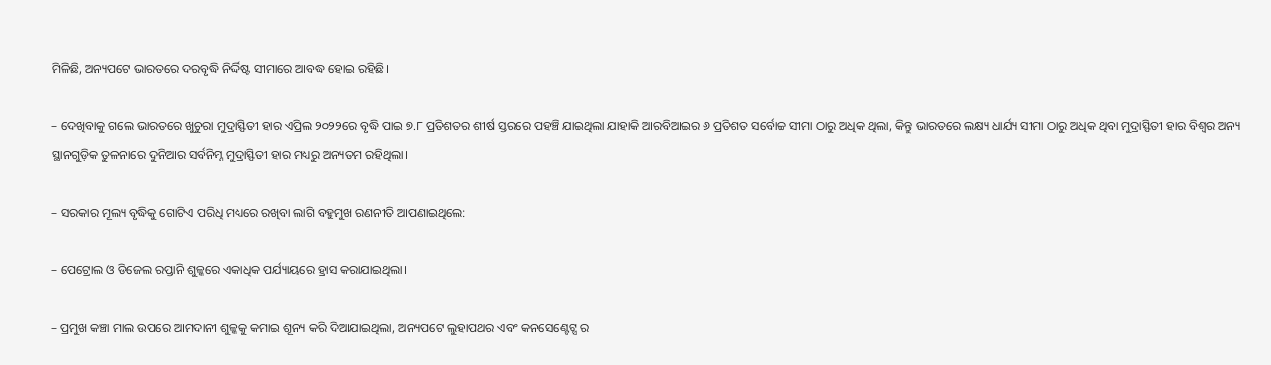ମିଳିଛି, ଅନ୍ୟପଟେ ଭାରତରେ ଦରବୃଦ୍ଧି ନିର୍ଦ୍ଦିଷ୍ଟ ସୀମାରେ ଆବଦ୍ଧ ହୋଇ ରହିଛି।

– ଦେଖିବାକୁ ଗଲେ ଭାରତରେ ଖୁଚୁରା ମୁଦ୍ରାସ୍ଫିତୀ ହାର ଏପ୍ରିଲ ୨୦୨୨ରେ ବୃଦ୍ଧି ପାଇ ୭.୮ ପ୍ରତିଶତର ଶୀର୍ଷ ସ୍ତରରେ ପହଞ୍ଚି ଯାଇଥିଲା ଯାହାକି ଆରବିଆଇର ୬ ପ୍ରତିଶତ ସର୍ବୋଚ୍ଚ ସୀମା ଠାରୁ ଅଧିକ ଥିଲା, କିନ୍ତୁ ଭାରତରେ ଲକ୍ଷ୍ୟ ଧାର୍ଯ୍ୟ ସୀମା ଠାରୁ ଅଧିକ ଥିବା ମୁଦ୍ରାସ୍ଫିତୀ ହାର ବିଶ୍ବର ଅନ୍ୟ ସ୍ଥାନଗୁଡ଼ିକ ତୁଳନାରେ ଦୁନିଆର ସର୍ବନିମ୍ନ ମୁଦ୍ରାସ୍ଫିତୀ ହାର ମଧ୍ୟରୁ ଅନ୍ୟତମ ରହିଥିଲା।

– ସରକାର ମୂଲ୍ୟ ବୃଦ୍ଧିକୁ ଗୋଟିଏ ପରିଧି ମଧ୍ୟରେ ରଖିବା ଲାଗି ବହୁମୁଖ ରଣନୀତି ଆପଣାଇଥିଲେ:

– ପେଟ୍ରୋଲ ଓ ଡିଜେଲ ରପ୍ତାନି ଶୁଳ୍କରେ ଏକାଧିକ ପର୍ଯ୍ୟାୟରେ ହ୍ରାସ କରାଯାଇଥିଲା।

– ପ୍ରମୁଖ କଞ୍ଚା ମାଲ ଉପରେ ଆମଦାନୀ ଶୁଳ୍କକୁ କମାଇ ଶୂନ୍ୟ କରି ଦିଆଯାଇଥିଲା, ଅନ୍ୟପଟେ ଲୁହାପଥର ଏବଂ କନସେଣ୍ଟେଟ୍ସ ର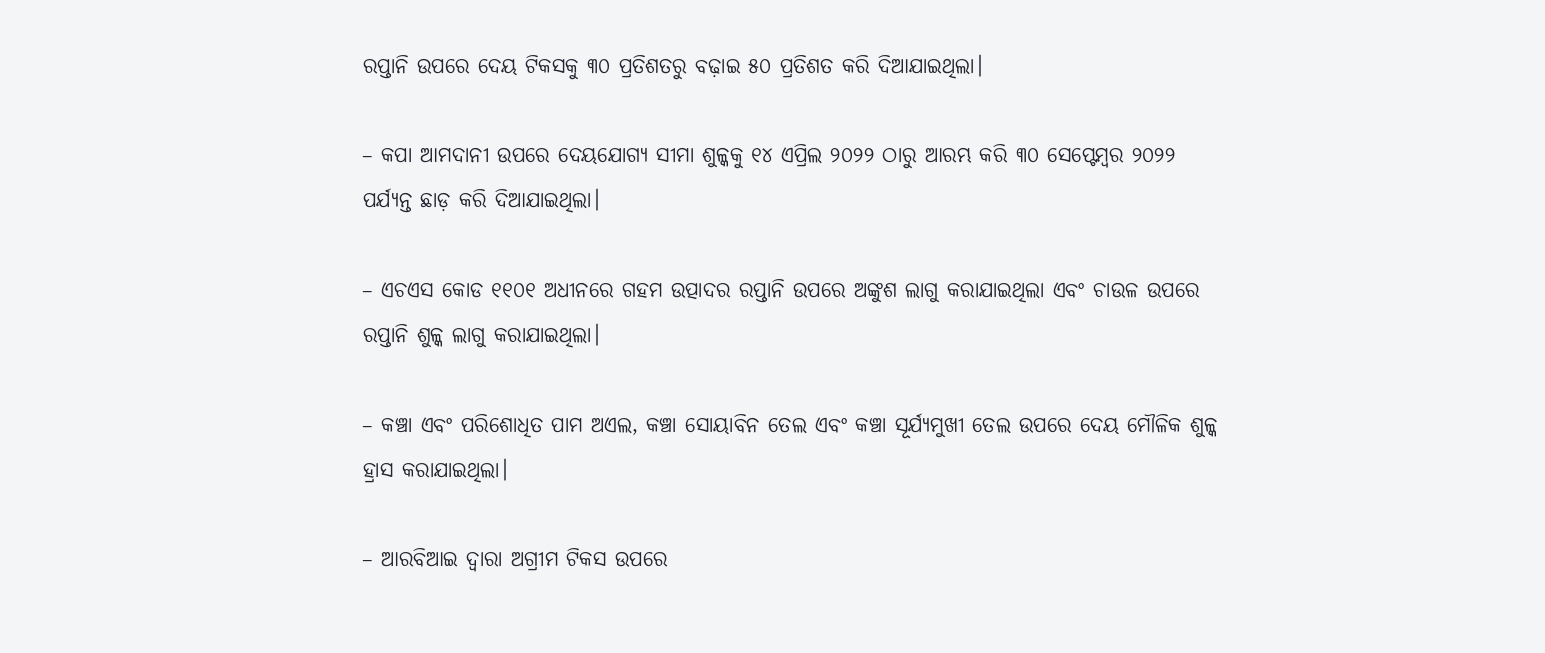ରପ୍ତାନି ଉପରେ ଦେୟ ଟିକସକୁ ୩୦ ପ୍ରତିଶତରୁ ବଢ଼ାଇ ୫୦ ପ୍ରତିଶତ କରି ଦିଆଯାଇଥିଲା।

– କପା ଆମଦାନୀ ଉପରେ ଦେୟଯୋଗ୍ୟ ସୀମା ଶୁଳ୍କକୁ ୧୪ ଏପ୍ରିଲ ୨୦୨୨ ଠାରୁ ଆରମ୍ଭ କରି ୩୦ ସେପ୍ଟେମ୍ବର ୨୦୨୨ ପର୍ଯ୍ୟନ୍ତ ଛାଡ଼ କରି ଦିଆଯାଇଥିଲା।

– ଏଚଏସ କୋଡ ୧୧୦୧ ଅଧୀନରେ ଗହମ ଉତ୍ପାଦର ରପ୍ତାନି ଉପରେ ଅଙ୍କୁଶ ଲାଗୁ କରାଯାଇଥିଲା ଏବଂ ଚାଉଳ ଉପରେ ରପ୍ତାନି ଶୁଳ୍କ ଲାଗୁ କରାଯାଇଥିଲା।

– କଞ୍ଚା ଏବଂ ପରିଶୋଧିତ ପାମ ଅଏଲ, କଞ୍ଚା ସୋୟାବିନ ତେଲ ଏବଂ କଞ୍ଚା ସୂର୍ଯ୍ୟମୁଖୀ ତେଲ ଉପରେ ଦେୟ ମୌଳିକ ଶୁଳ୍କ ହ୍ରାସ କରାଯାଇଥିଲା।

– ଆରବିଆଇ ଦ୍ୱାରା ଅଗ୍ରୀମ ଟିକସ ଉପରେ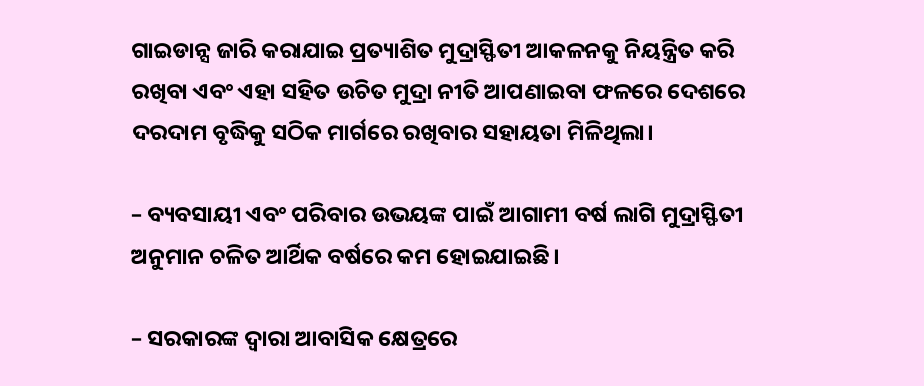ଗାଇଡାନ୍ସ ଜାରି କରାଯାଇ ପ୍ରତ୍ୟାଶିତ ମୁଦ୍ରାସ୍ଫିତୀ ଆକଳନକୁ ନିୟନ୍ତ୍ରିତ କରି ରଖିବା ଏବଂ ଏହା ସହିତ ଉଚିତ ମୁଦ୍ରା ନୀତି ଆପଣାଇବା ଫଳରେ ଦେଶରେ ଦରଦାମ ବୃଦ୍ଧିକୁ ସଠିକ ମାର୍ଗରେ ରଖିବାର ସହାୟତା ମିଳିଥିଲା।

– ବ୍ୟବସାୟୀ ଏବଂ ପରିବାର ଉଭୟଙ୍କ ପାଇଁ ଆଗାମୀ ବର୍ଷ ଲାଗି ମୁଦ୍ରାସ୍ଫିତୀ ଅନୁମାନ ଚଳିତ ଆର୍ଥିକ ବର୍ଷରେ କମ ହୋଇଯାଇଛି।

– ସରକାରଙ୍କ ଦ୍ୱାରା ଆବାସିକ କ୍ଷେତ୍ରରେ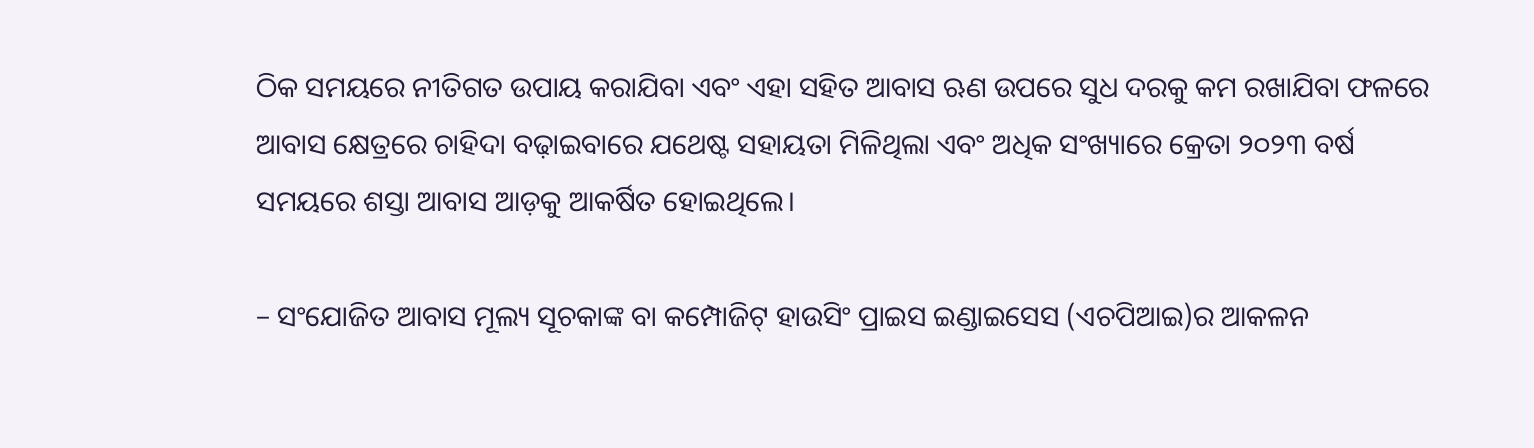ଠିକ ସମୟରେ ନୀତିଗତ ଉପାୟ କରାଯିବା ଏବଂ ଏହା ସହିତ ଆବାସ ଋଣ ଉପରେ ସୁଧ ଦରକୁ କମ ରଖାଯିବା ଫଳରେ ଆବାସ କ୍ଷେତ୍ରରେ ଚାହିଦା ବଢ଼ାଇବାରେ ଯଥେଷ୍ଟ ସହାୟତା ମିଳିଥିଲା ଏବଂ ଅଧିକ ସଂଖ୍ୟାରେ କ୍ରେତା ୨୦୨୩ ବର୍ଷ ସମୟରେ ଶସ୍ତା ଆବାସ ଆଡ଼କୁ ଆକର୍ଷିତ ହୋଇଥିଲେ।

– ସଂଯୋଜିତ ଆବାସ ମୂଲ୍ୟ ସୂଚକାଙ୍କ ବା କମ୍ପୋଜିଟ୍‌ ହାଉସିଂ ପ୍ରାଇସ ଇଣ୍ଡାଇସେସ (ଏଚପିଆଇ)ର ଆକଳନ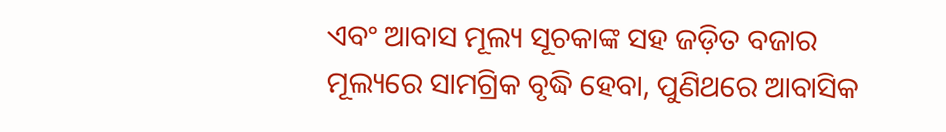ଏବଂ ଆବାସ ମୂଲ୍ୟ ସୂଚକାଙ୍କ ସହ ଜଡ଼ିତ ବଜାର ମୂଲ୍ୟରେ ସାମଗ୍ରିକ ବୃଦ୍ଧି ହେବା, ପୁଣିଥରେ ଆବାସିକ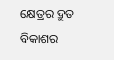କ୍ଷେତ୍ରର ଦ୍ରୁତ ବିକାଶର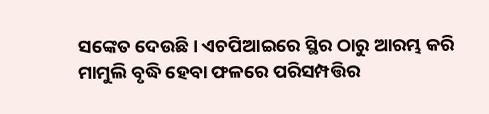ସଙ୍କେତ ଦେଉଛି। ଏଚପିଆଇରେ ସ୍ଥିର ଠାରୁ ଆରମ୍ଭ କରି ମାମୁଲି ବୃଦ୍ଧି ହେବା ଫଳରେ ପରିସମ୍ପତ୍ତିର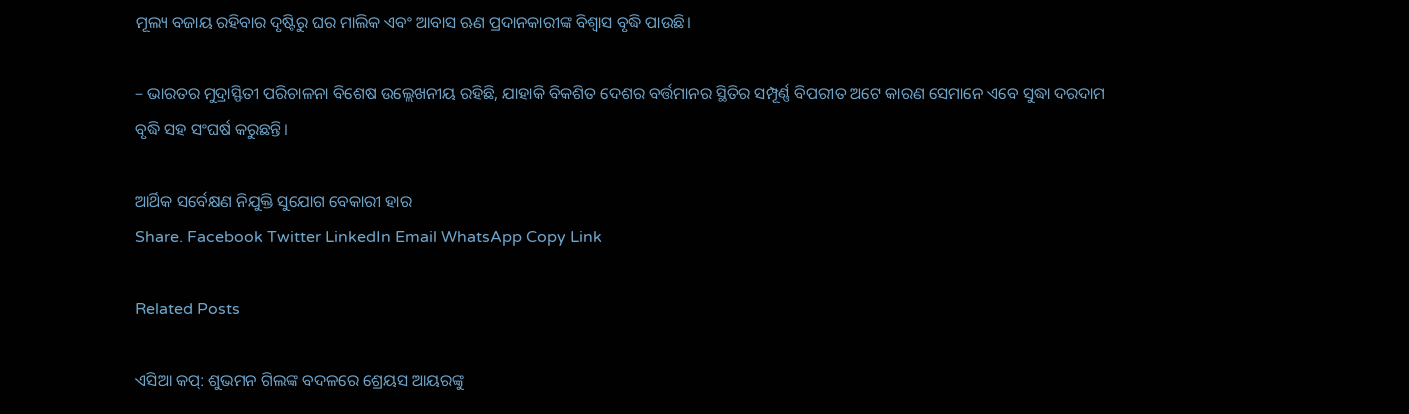ମୂଲ୍ୟ ବଜାୟ ରହିବାର ଦୃଷ୍ଟିରୁ ଘର ମାଲିକ ଏବଂ ଆବାସ ଋଣ ପ୍ରଦାନକାରୀଙ୍କ ବିଶ୍ୱାସ ବୃଦ୍ଧି ପାଉଛି।

– ଭାରତର ମୁଦ୍ରାସ୍ଫିତୀ ପରିଚାଳନା ବିଶେଷ ଉଲ୍ଲେଖନୀୟ ରହିଛି, ଯାହାକି ବିକଶିତ ଦେଶର ବର୍ତ୍ତମାନର ସ୍ଥିତିର ସମ୍ପୂର୍ଣ୍ଣ ବିପରୀତ ଅଟେ କାରଣ ସେମାନେ ଏବେ ସୁଦ୍ଧା ଦରଦାମ ବୃଦ୍ଧି ସହ ସଂଘର୍ଷ କରୁଛନ୍ତି।

ଆର୍ଥିକ ସର୍ବେକ୍ଷଣ ନିଯୁକ୍ତି ସୁଯୋଗ ବେକାରୀ ହାର
Share. Facebook Twitter LinkedIn Email WhatsApp Copy Link

Related Posts

ଏସିଆ କପ୍: ଶୁଭମନ ଗିଲଙ୍କ ବଦଳରେ ଶ୍ରେୟସ ଆୟରଙ୍କୁ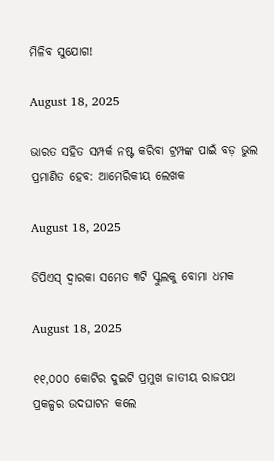ମିଳିବ ସୁଯୋଗ!

August 18, 2025

ଭାରତ ସହିତ ସମ୍ପର୍କ ନଷ୍ଟ କରିବା ଟ୍ରମ୍ପଙ୍କ ପାଇଁ ବଡ଼ ଭୁଲ ପ୍ରମାଣିତ ହେବ: ଆମେରିକୀୟ ଲେଖକ

August 18, 2025

ଡିପିଏସ୍ ଦ୍ୱାରକା ସମେତ ୩ଟି ସ୍କୁଲକୁ ବୋମା ଧମକ

August 18, 2025

୧୧,୦୦୦ କୋଟିର ଦୁଇଟି ପ୍ରମୁଖ ଜାତୀୟ ରାଜପଥ ପ୍ରକଳ୍ପର ଉଦଘାଟନ କଲେ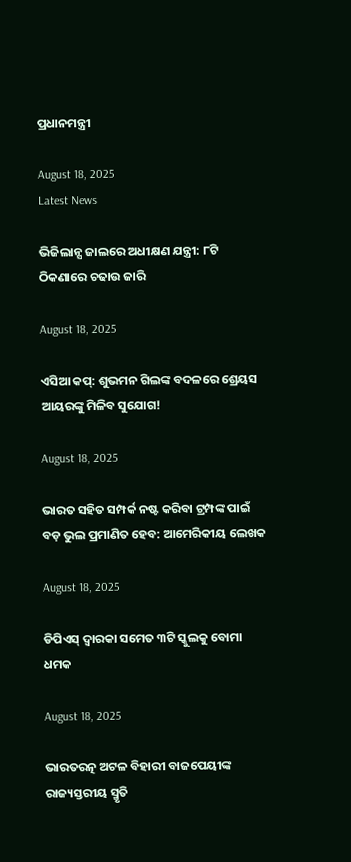ପ୍ରଧାନମନ୍ତ୍ରୀ

August 18, 2025
Latest News

ଭିଜିଲାନ୍ସ ଜାଲରେ ଅଧୀକ୍ଷଣ ଯନ୍ତ୍ରୀ: ୮ଟି ଠିକଣାରେ ଚଢାଉ ଜାରି

August 18, 2025

ଏସିଆ କପ୍: ଶୁଭମନ ଗିଲଙ୍କ ବଦଳରେ ଶ୍ରେୟସ ଆୟରଙ୍କୁ ମିଳିବ ସୁଯୋଗ!

August 18, 2025

ଭାରତ ସହିତ ସମ୍ପର୍କ ନଷ୍ଟ କରିବା ଟ୍ରମ୍ପଙ୍କ ପାଇଁ ବଡ଼ ଭୁଲ ପ୍ରମାଣିତ ହେବ: ଆମେରିକୀୟ ଲେଖକ

August 18, 2025

ଡିପିଏସ୍ ଦ୍ୱାରକା ସମେତ ୩ଟି ସ୍କୁଲକୁ ବୋମା ଧମକ

August 18, 2025

ଭାରତରତ୍ନ ଅଟଳ ବିହାରୀ ବାଜପେୟୀଙ୍କ ରାଜ୍ୟସ୍ତରୀୟ ସ୍ମୃତି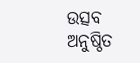ଉତ୍ସବ ଅନୁଷ୍ଠିତ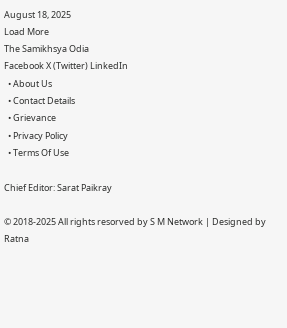August 18, 2025
Load More
The Samikhsya Odia
Facebook X (Twitter) LinkedIn
  • About Us
  • Contact Details
  • Grievance
  • Privacy Policy
  • Terms Of Use

Chief Editor: Sarat Paikray

© 2018-2025 All rights resorved by S M Network | Designed by Ratna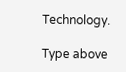Technology.

Type above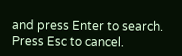and press Enter to search. Press Esc to cancel.